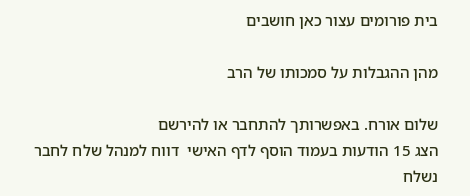בית פורומים עצור כאן חושבים

מהן ההגבלות על סמכותו של הרב

שלום אורח. באפשרותך להתחבר או להירשם
הצג 15 הודעות בעמוד הוסף לדף האישי  דווח למנהל שלח לחבר
נשלח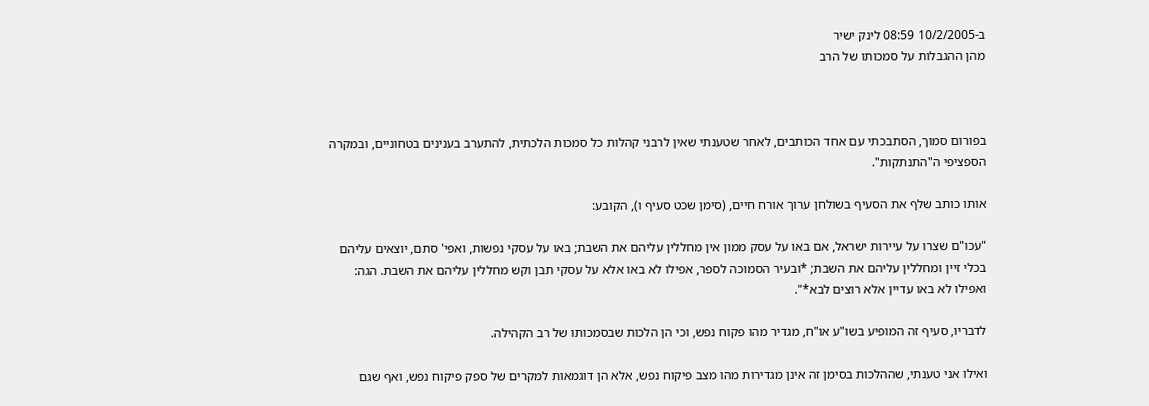ב-10/2/2005 08:59 לינק ישיר
מהן ההגבלות על סמכותו של הרב



בפורום סמוך, הסתבכתי עם אחד הכותבים, לאחר שטענתי שאין לרבני קהלות כל סמכות הלכתית, להתערב בענינים בטחוניים, ובמקרה הספציפי ה"התנתקות".

אותו כותב שלף את הסעיף בשולחן ערוך אורח חיים, (סימן שכט סעיף ו), הקובע:

"עכו"ם שצרו על עיירות ישראל, אם באו על עסק ממון אין מחללין עליהם את השבת; באו על עסקי נפשות, ואפי' סתם, יוצאים עליהם בכלי זיין ומחללין עליהם את השבת; *ובעיר הסמוכה לספר, אפילו לא באו אלא על עסקי תבן וקש מחללין עליהם את השבת. הגה: ואפילו לא באו עדיין אלא רוצים לבא*".

לדבריו, סעיף זה המופיע בשו"ע או"ח, מגדיר מהו פקוח נפש, וכי הן הלכות שבסמכותו של רב הקהילה.

ואילו אני טענתי, שההלכות בסימן זה אינן מגדירות מהו מצב פיקוח נפש, אלא הן דוגמאות למקרים של ספק פיקוח נפש, ואף שגם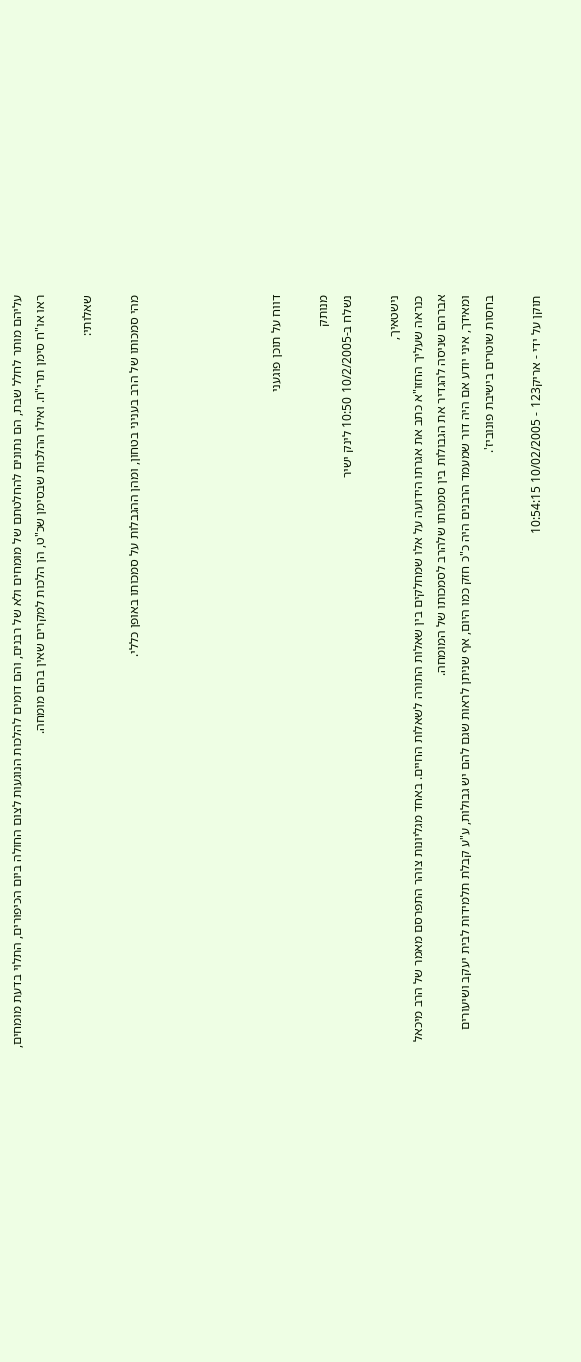עליהם מותר לחלל שבת, הם נתונים להחלטתם של מומחים ולא של רבנים, והם דומים להלכות הנוגעות לצום החולה ביום הכיפורים, התלוי בדעת מומחים, ראו או"ח סימן תרי"ח. ואילו ההלכות שבסימן שכ"ט, הן הלכות למקרים שאין בהם מומחה.

שאלותי:

מהי סמכותו של הרב בעניני בטחון, ומהן ההגבלות על סמכותו באופן כללי.





דווח על תוכן פוגעני

מנותק
נשלח ב-10/2/2005 10:50 לינק ישיר

נישטאיך,
כנראה שעליך החזו"א כתב את אגרתו הידועה על אלו שמחלקים בין שאלות התורה לשאלות החיים. באחד מגליונות צוהר התפרסם מאמר של הרב מיכאל אברהם שניסה להגדיר את הגבולות בין סמכותו שלהרב לסמכותו של המומחה.
ומאידך, איני יודע אם היה דור שמעמד הרבנים היה כ"כ חזק כמו היום, אף שניתן לראות שגם להם יש גבולות, ע"ע קבלת תלמידות לבית יעקב ושיעורים בחסות שוטרים בישיבת פונוביז'.

תוקן על ידי - אריק123 - 10/02/2005 10:54:15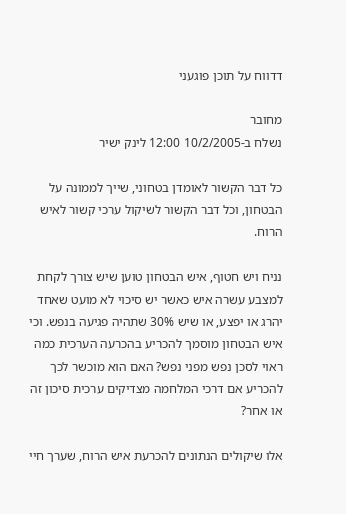דדווח על תוכן פוגעני

מחובר
נשלח ב-10/2/2005 12:00 לינק ישיר

כל דבר הקשור לאומדן בטחוני, שייך לממונה על הבטחון, וכל דבר הקשור לשיקול ערכי קשור לאיש הרוח.

נניח ויש חטוף, איש הבטחון טוען שיש צורך לקחת למצבע עשרה איש כאשר יש סיכוי לא מועט שאחד יהרג או יפצע, או שיש 30% שתהיה פגיעה בנפש. וכי איש הבטחון מוסמך להכריע בהכרעה הערכית כמה ראוי לסכן נפש מפני נפש? האם הוא מוכשר לכך להכריע אם דרכי המלחמה מצדיקים ערכית סיכון זה או אחר?

אלו שיקולים הנתונים להכרעת איש הרוח, שערך חיי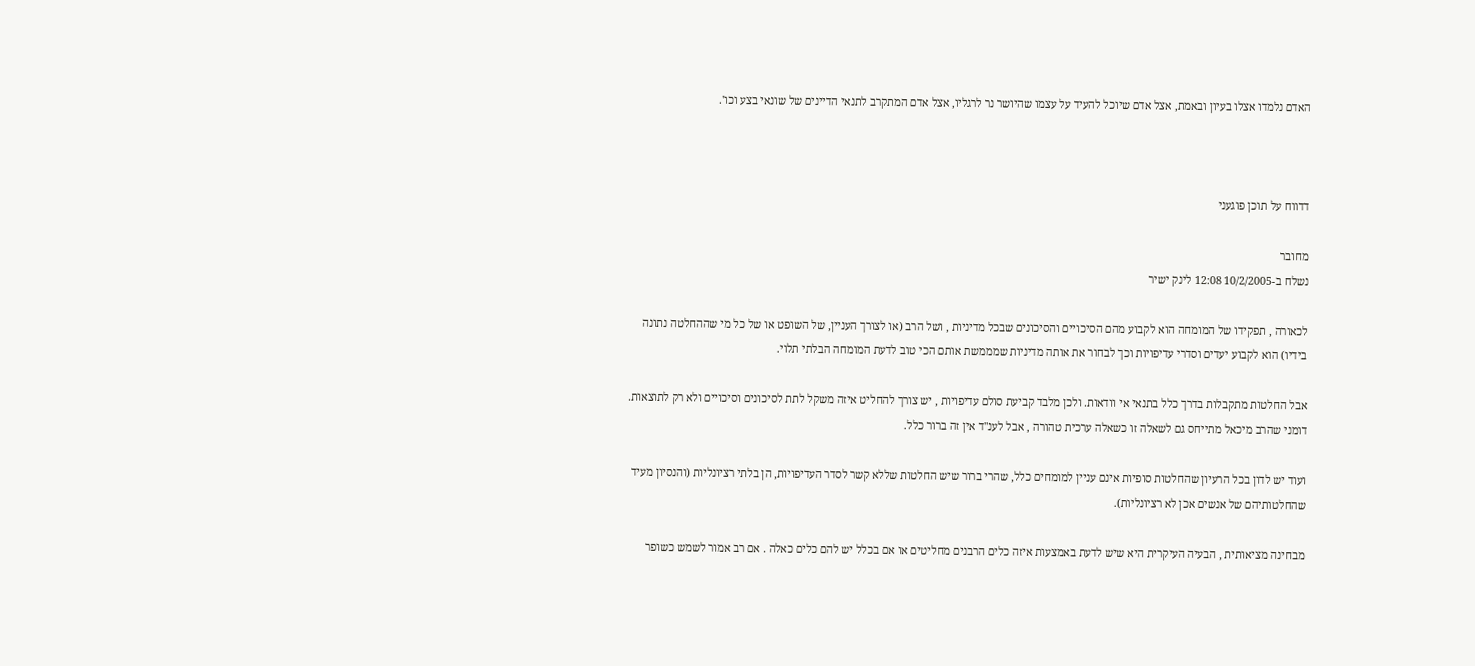האדם נלמדו אצלו בעיון ובאמת, אצל אדם שיוכל להעיד על עצמו שהיושר נר לרגליו, אצל אדם המתקרב לתנאי הדיינים של שונאי בצע וכו'.



דדווח על תוכן פוגעני

מחובר
נשלח ב-10/2/2005 12:08 לינק ישיר

לכאורה , תפקידו של המומחה הוא לקבוע מהם הסיכויים והסיכונים שבכל מדיניות , ושל הרב (או לצורך העניין, של השופט או של כל מי שההחלטה נתונה בידיו) הוא לקבוע יעדים וסדרי עדיפויות וכך לבחור את אותה מדיניות שמממשת אותם הכי טוב לדעת המומחה הבלתי תלוי.

אבל החלטות מתקבלות בדרך כלל בתנאי אי וודאות. ולכן מלבד קביעת סולם עדיפויות , יש צורך להחליט איזה משקל לתת לסיכונים וסיכויים ולא רק לתוצאות. דומני שהרב מיכאל מתייחס גם לשאלה זו כשאלה ערכית טהורה , אבל לענ"ד אין זה ברור כלל.

ועוד יש לדון בכל הרעיון שהחלטות סופיות אינם עניין למומחים כלל, שהרי ברור שיש החלטות שללא קשר לסדר העדיפויות, הן בלתי רציונליות (והנסיון מעיד שהחלטותיהם של אנשים אכן לא רציונליות).

מבחינה מציאותית , הבעיה העיקרית היא שיש לדעת באמצעות איזה כלים הרבנים מחליטים או אם בכלל יש להם כלים כאלה . אם רב אמור לשמש כשופר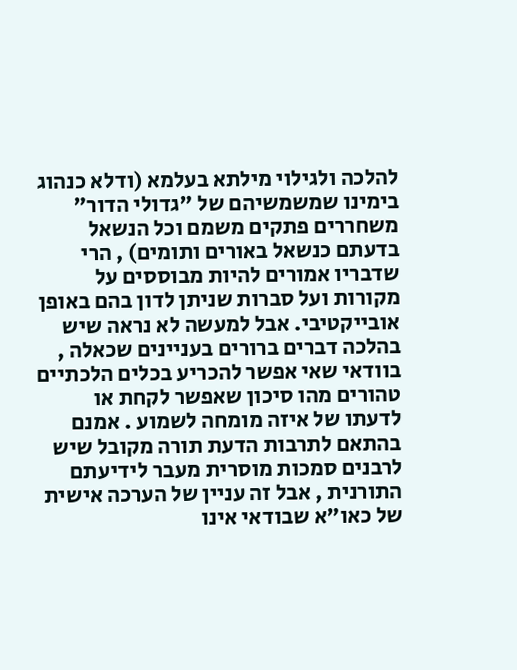להלכה ולגילוי מילתא בעלמא (ודלא כנהוג בימינו שמשמשיהם של "גדולי הדור" משחררים פתקים משמם וכל הנשאל בדעתם כנשאל באורים ותומים) , הרי שדבריו אמורים להיות מבוססים על מקורות ועל סברות שניתן לדון בהם באופן אובייקטיבי. אבל למעשה לא נראה שיש בהלכה דברים ברורים בעניינים שכאלה , בוודאי שאי אפשר להכריע בכלים הלכתיים טהורים מהו סיכון שאפשר לקחת או לדעתו של איזה מומחה לשמוע . אמנם בהתאם לתרבות הדעת תורה מקובל שיש לרבנים סמכות מוסרית מעבר לידיעתם התורנית , אבל זה עניין של הערכה אישית של כאו"א שבודאי אינו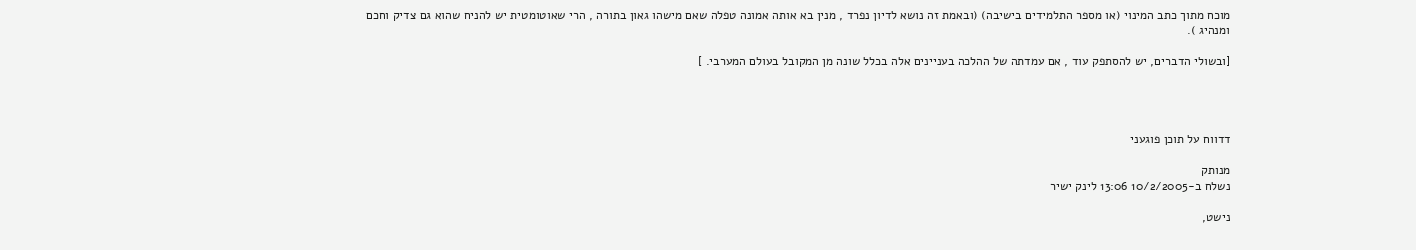מוכח מתוך כתב המינוי (או מספר התלמידים בישיבה) (ובאמת זה נושא לדיון נפרד , מנין בא אותה אמונה טפלה שאם מישהו גאון בתורה , הרי שאוטומטית יש להניח שהוא גם צדיק וחכם ומנהיג ).

[ובשולי הדברים, יש להסתפק עוד , אם עמדתה של ההלכה בעניינים אלה בכלל שונה מן המקובל בעולם המערבי. ]




דדווח על תוכן פוגעני

מנותק
נשלח ב-10/2/2005 13:06 לינק ישיר

נישט,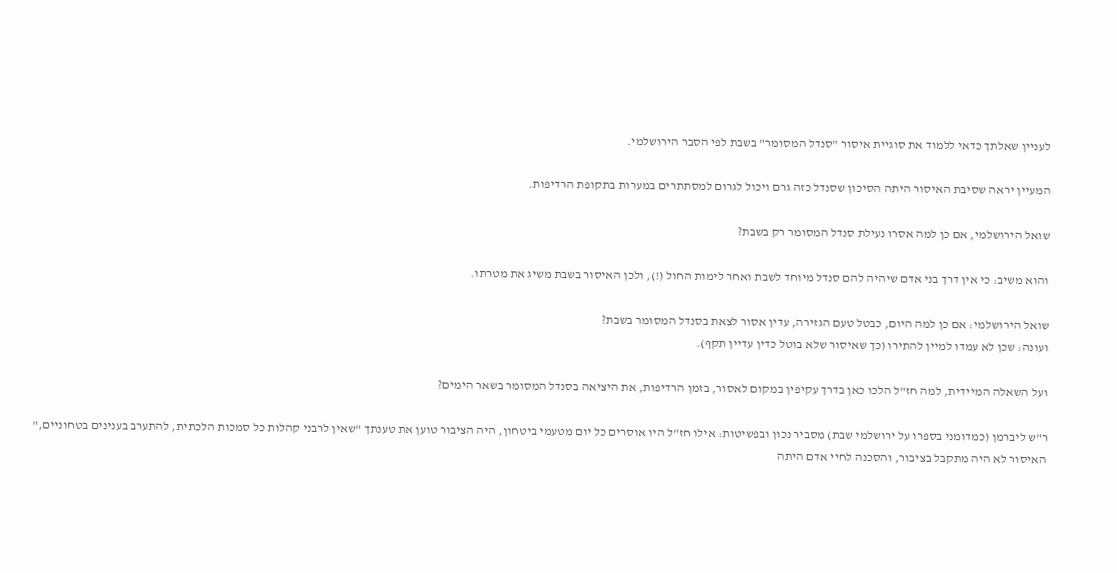לעניין שאלתך כדאי ללמוד את סוגיית איסור "סנדל המסומר" בשבת לפי הסבר הירושלמי.

המעיין יראה שסיבת האיסור היתה הסיכון שסנדל כזה גרם ויכול לגרום למסתתרים במערות בתקופת הרדיפות.

שואל הירושלמי, אם כן למה אסרו נעילת סנדל המסומר רק בשבת?

והוא משיב: כי אין דרך בני אדם שיהיה להם סנדל מיוחד לשבת ואחר לימות החול (!), ולכן האיסור בשבת משיג את מטרתו.

שואל הירושלמי: אם כן למה היום, כבטל טעם הגזירה, עדין אסור לצאת בסנדל המסומר בשבת?
ועונה: שכן לא עמדו למיין להתירו (כך שאיסור שלא בוטל כדין עדיין תקף).

ועל השאלה המיידית, למה חז"ל הלכו כאן בדרך עקיפין במקום לאסור, בזמן הרדיפות, את היציאה בסנדל המסומר בשאר הימים?

ר"ש ליברמן (כמדומני בספרו על ירושלמי שבת) מסביר נכון ובפשיטות: אילו חז"ל היו אוסרים כל יום מטעמי ביטחון, היה הציבור טוען את טענתך "שאין לרבני קהלות כל סמכות הלכתית, להתערב בענינים בטחוניים," האיסור לא היה מתקבל בציבור, והסכנה לחיי אדם היתה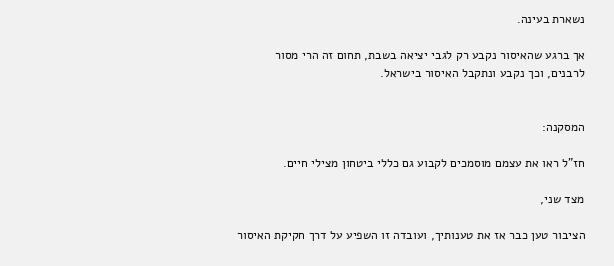נשארת בעינה.

אך ברגע שהאיסור נקבע רק לגבי יציאה בשבת, תחום זה הרי מסור לרבנים, וכך נקבע ונתקבל האיסור בישראל.


המסקנה:

חז"ל ראו את עצמם מוסמכים לקבוע גם כללי ביטחון מצילי חיים.

מצד שני,

הציבור טען כבר אז את טענותיך, ועובדה זו השפיע על דרך חקיקת האיסור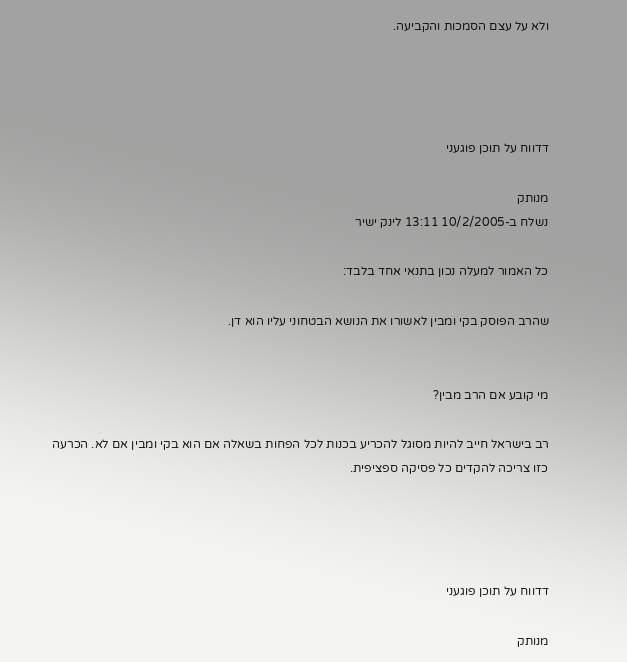ולא על עצם הסמכות והקביעה.




דדווח על תוכן פוגעני

מנותק
נשלח ב-10/2/2005 13:11 לינק ישיר

כל האמור למעלה נכון בתנאי אחד בלבד:

שהרב הפוסק בקי ומבין לאשורו את הנושא הבטחוני עליו הוא דן.


מי קובע אם הרב מבין?

רב בישראל חייב להיות מסוגל להכריע בכנות לכל הפחות בשאלה אם הוא בקי ומבין אם לא. הכרעה כזו צריכה להקדים כל פסיקה ספציפית.




דדווח על תוכן פוגעני

מנותק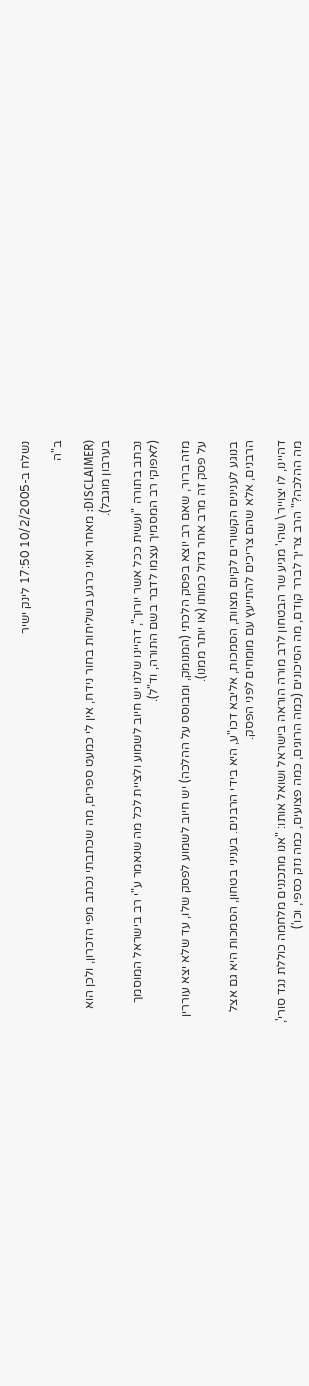נשלח ב-10/2/2005 17:50 לינק ישיר

ב"ה

(DISCLAIMER: מאחר ואני כרגע בשליחות בחור נידח, אין לי כמעט ספרים, מה שכתבתי נכתב מפי הזכרון, ולכן הוא בערבון מוגבל).

נכתב בתורה "ועשית ככל אשר יורוך", דהיינו שלנו יש חיוב לשמוע ולציית לכל מה שנאמר ע"י רב בישראל המוסמך (לאפוקי רב המסמיך עצמו לדבר בשם התורה, וד"ל).

מזה ברור, שאם רב יוצא בפסק הלכתי (המנומק, ומבוסס על ההלכה) יש חיוב לשמוע לפסק שלו, עד שלא יצא עוררין על פסק זה מרב אחר גדול כמותו (או יותר ממנו).

בנוגע לענינים הקשורים לקיום מצוות, הסמכות, אליבא דכו"ע, היא בידי הרבנים. בעניני בטחון, הסמכות היא גם אצל הרבנים, אלא שהם צריכים להתייעץ עם מומחים לפני הפסק.

דהיינו, לו יצוייר\ שהי' מגיע שר הבטחון לרב מורה הוראה בישראל ושואל אותו: "אנו מתכננים מלחמה כוללת נגד סורי', מה ההלכה?" הרב צריך לברר קודם, מה הסיכונים (כמה הרוגים, כמה פצועים, כמה נזק כספי, וכו')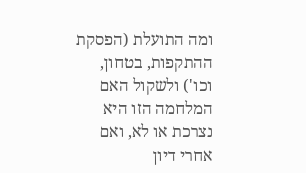ומה התועלת (הפסקת ההתקפות, בטחון, וכו') ולשקול האם המלחמה הזו היא נצרכת או לא, ואם אחרי דיון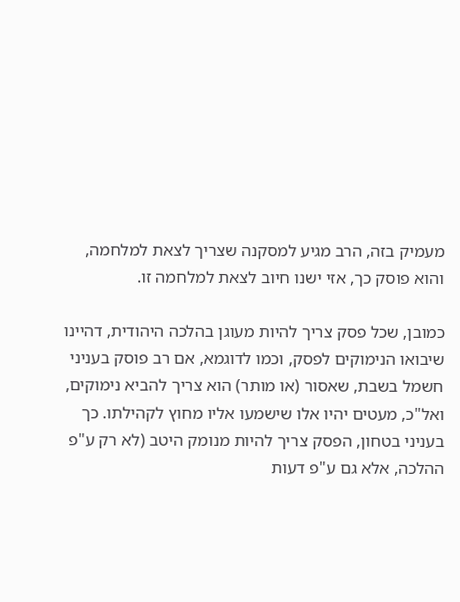מעמיק בזה, הרב מגיע למסקנה שצריך לצאת למלחמה, והוא פוסק כך, אזי ישנו חיוב לצאת למלחמה זו.

כמובן, שכל פסק צריך להיות מעוגן בהלכה היהודית, דהיינו שיבואו הנימוקים לפסק, וכמו לדוגמא, אם רב פוסק בעניני חשמל בשבת, שאסור (או מותר) הוא צריך להביא נימוקים, ואל"כ, מעטים יהיו אלו שישמעו אליו מחוץ לקהילתו. כך בעניני בטחון, הפסק צריך להיות מנומק היטב (לא רק ע"פ ההלכה, אלא גם ע"פ דעות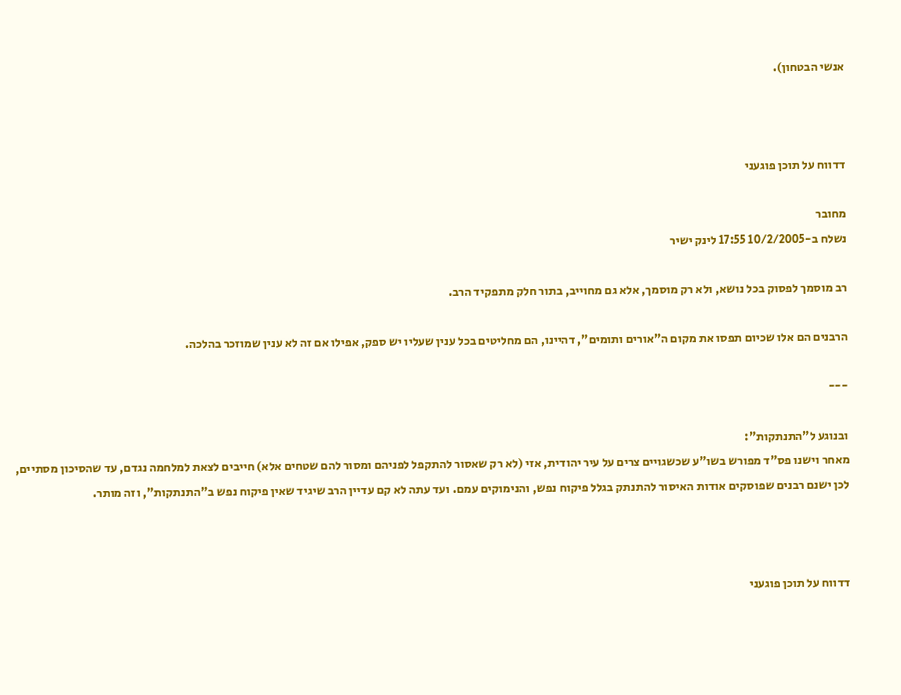אנשי הבטחון).



דדווח על תוכן פוגעני

מחובר
נשלח ב-10/2/2005 17:55 לינק ישיר

רב מוסמך לפסוק בכל נושא, ולא רק מוסמך, אלא גם מחוייב, בתור חלק מתפקיד הרב.

הרבנים הם אלו שכיום תפסו את מקום ה"אורים ותומים", דהיינו, הם מחליטים בכל ענין שעליו יש ספק, אפילו אם זה לא ענין שמוזכר בהלכה.

---

ובנוגע ל"התנתקות":
מאחר וישנו פס"ד מפורש בשו"ע שכשגויים צרים על עיר יהודית, אזי (לא רק שאסור להתקפל לפניהם ומסור להם שטחים אלא) חייבים לצאת למלחמה נגדם, עד שהסיכון מסתיים, לכן ישנם רבנים שפוסקים אודות האיסור להתנתק בגלל פיקוח נפש, והנימוקים עמם. ועד עתה לא קם עדיין הרב שיגיד שאין פיקוח נפש ב"התנתקות", וזה מותר.



דדווח על תוכן פוגעני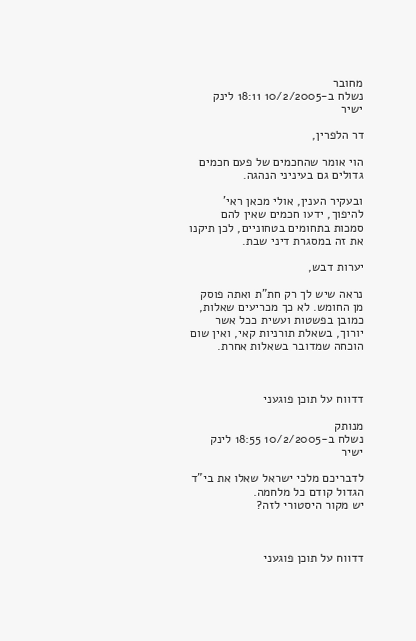מחובר
נשלח ב-10/2/2005 18:11 לינק ישיר

דר הלפרין,

הוי אומר שהחכמים של פעם חכמים גדולים גם בעיניני הנהגה.

ובעקיר הענין, אולי מכאן ראי' להיפוך, ידעו חכמים שאין להם סמכות בתחומים בטחוניים, לכן תיקנו את זה במסגרת דיני שבת.

יערות דבש,

נראה שיש לך רק חת"ת ואתה פוסק מן החומש. לא כך מכריעים שאלות, כמובן בפשטות ועשית ככל אשר יורוך, בשאלת תורניות קאי, ואין שום הוכחה שמדובר בשאלות אחרת.



דדווח על תוכן פוגעני

מנותק
נשלח ב-10/2/2005 18:55 לינק ישיר

לדבריכם מלכי ישראל שאלו את בי"ד הגדול קודם כל מלחמה.
יש מקור היסטורי לזה?



דדווח על תוכן פוגעני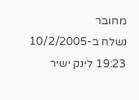מחובר
נשלח ב-10/2/2005 19:23 לינק ישיר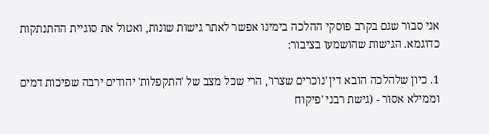אני סבור שגם בקרב פוסקי ההלכה בימינו אפשר לאתר גישות שונות, ואטול את סוגיית ההתנתקות כדוגמא. הגישות שהושמעו בציבור:

1. כיון שלהלכה הובא דין 'נוכרים שצרו', הרי שכל מצב של 'התקפלות' יהודים ירבה שפיכות דמים וממילא אסור - (גישת רבני 'פיקוח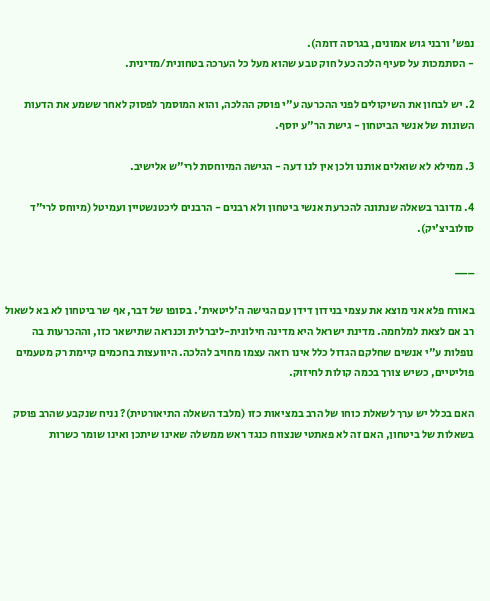נפש' ורבני גוש אמונים, בגרסה דומה).
- הסתמכות על סעיף הלכה כעל חוק טבע שהוא מעל כל הערכה בטחונית/מדינית.

2. יש לבחון את השיקולים לפני ההכרעה ע"י פוסק ההלכה, והוא המוסמך לפסוק לאחר ששמע את הדעות השונות של אנשי הביטחון - גישת הר"ע יוסף.

3. ממילא לא שואלים אותנו ולכן אין לנו דעה - הגישה המיוחסת לרי"ש אלישיב.

4. מדובר בשאלה שנתונה להכרעת אנשי ביטחון ולא רבנים - הרבנים ליכטנשטיין ועמיטל (מיוחס לרי"ד סולוביצ'יק).

___

באורח פלא אני מוצא את עצמי בנידון דידן עם הגישה ה'ליטאית'. בסופו של דבר, אף שר ביטחון לא בא לשאול רב אם לצאת למלחמה. מדינת ישראל היא מדינה חילונית-ליברלית וכנראה שתישאר כזו, וההכרעות בה נופלות ע"י אנשים שחלקם הגדול כלל אינו רואה עצמו מחויב להלכה. היוועצות בחכמים קיימת רק מטעמים פוליטיים, כשיש צורך בכמה קולות לחיזוק.

האם בכלל יש ערך לשאלת כוחו של הרב במציאות כזו (מלבד השאלה התיאורטית)? נניח שנקבע שהרב פוסק בשאלות של ביטחון, האם זה לא פאתטי שנצווח כנגד ראש ממשלה שאינו שיתכן ואינו שומר כשרות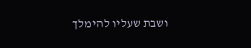ושבת שעליו להימלך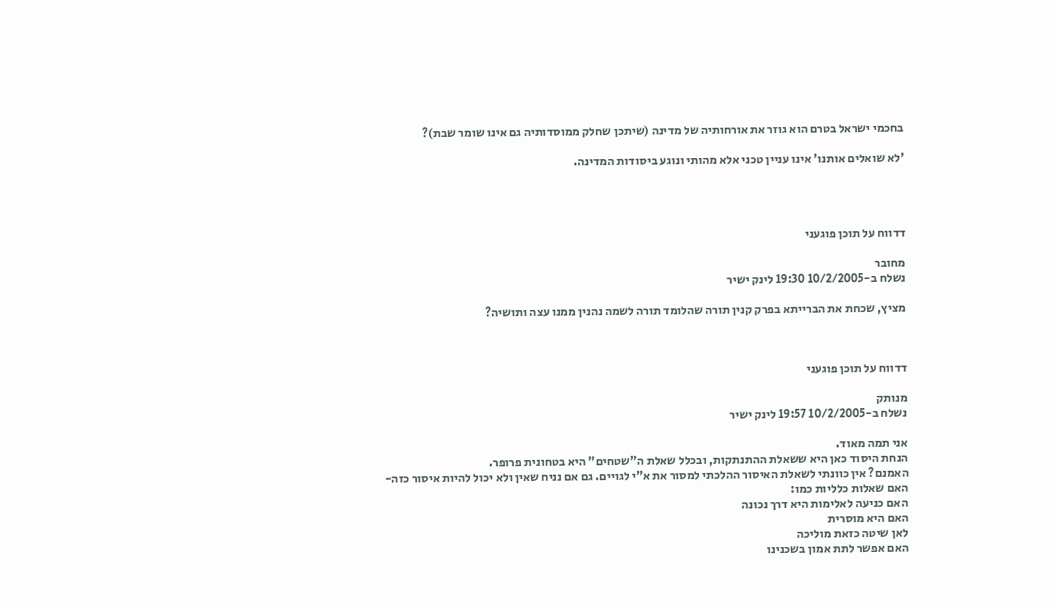בחכמי ישראל בטרם הוא גוזר את אורחותיה של מדינה (שיתכן שחלק ממוסדותיה גם אינו שומר שבת)?

'לא שואלים אותנו' אינו עניין טכני אלא מהותי ונוגע ביסודות המדינה.




דדווח על תוכן פוגעני

מחובר
נשלח ב-10/2/2005 19:30 לינק ישיר

מציץ, שכחת את הברייתא בפרק קנין תורה שהלומד תורה לשמה נהנין ממנו עצה ותושיה?



דדווח על תוכן פוגעני

מנותק
נשלח ב-10/2/2005 19:57 לינק ישיר

אני תמה מאוד.
הנחת היסוד כאן היא ששאלת ההתנתקות, ובכלל שאלת ה"שטחים" היא בטחונית פרופר.
האמנם? אין כוונתי לשאלת האיסור ההלכתי למסור את א"י לגויים. גם אם נניח שאין ולא יכול להיות איסור כזה-
האם שאלות כלליות כמו:
האם כניעה לאלימות היא דרך נכונה
האם היא מוסרית
לאן שיטה כזאת מוליכה
האם אפשר לתת אמון בשכנינו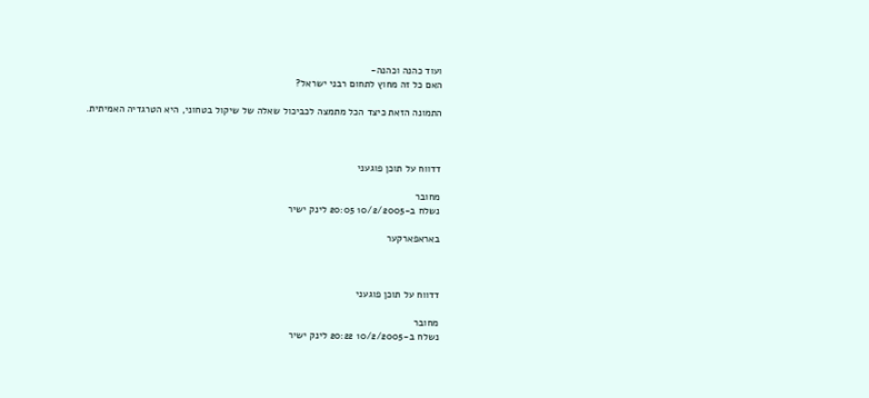ועוד כהנה וכהנה-
האם כל זה מחוץ לתחום רבני ישראל?

התמונה הזאת כיצד הכל מתמצה לכביכול שאלה של שיקול בטחוני, היא הטרגדיה האמיתית.



דדווח על תוכן פוגעני

מחובר
נשלח ב-10/2/2005 20:05 לינק ישיר

באראפארקער



דדווח על תוכן פוגעני

מחובר
נשלח ב-10/2/2005 20:22 לינק ישיר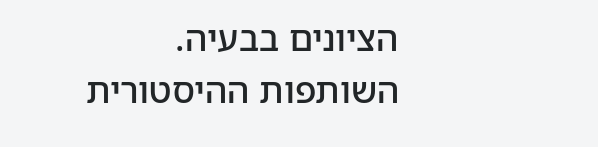הציונים בבעיה. השותפות ההיסטורית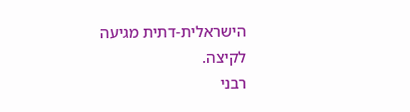הישראלית-דתית מגיעה לקיצה.
רבני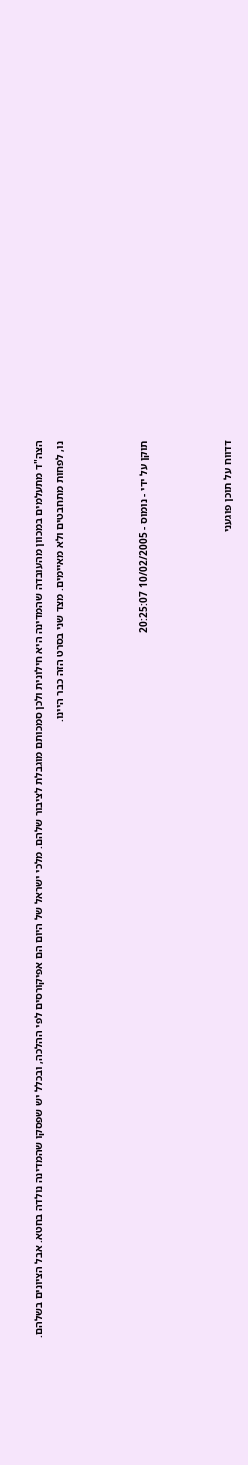הצה"ד מתעלמים במכוון מהעובדה שהמדינה היא חילונית ולכן סמכותם מוגבלת לציבור שלהם. מלכי ישראל של היום הם אפיקורסים לפי ההלכה, ובכלל יש שפסקו שהמדינה נולדה בחטא. אבל הציונים בשלהם.
נו, לפחות מתחבטים ולא מאיימים. מצד שני בסרט הזה כבר היינו.



תוקן על ידי - נומוס - 10/02/2005 20:25:07



דדווח על תוכן פוגעני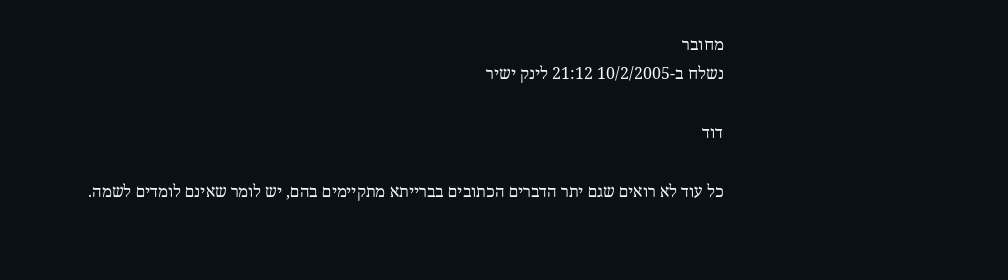מחובר
נשלח ב-10/2/2005 21:12 לינק ישיר

דוד

כל עוד לא רואים שגם יתר הדברים הכתובים בברייתא מתקיימים בהם, יש לומר שאינם לומדים לשמה.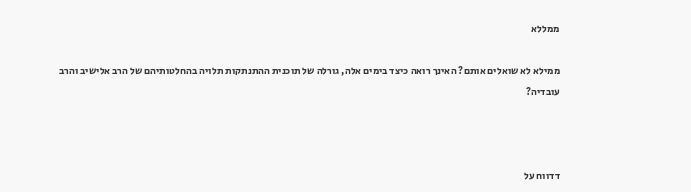ממללא

ממילא לא שואלים אותם? האינך רואה כיצד בימים אלה, גורלה של תוכנית ההתנתקות תלויה בהחלטותיהם של הרב אלישיב והרב עובדיה?



דדווח על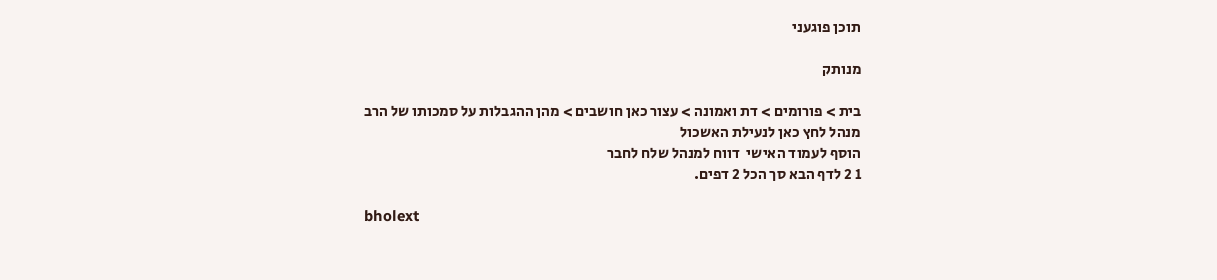תוכן פוגעני

מנותק

בית > פורומים > דת ואמונה > עצור כאן חושבים > מהן ההגבלות על סמכותו של הרב
מנהל לחץ כאן לנעילת האשכול
הוסף לעמוד האישי  דווח למנהל שלח לחבר
1 2 לדף הבא סך הכל 2 דפים.

bholext